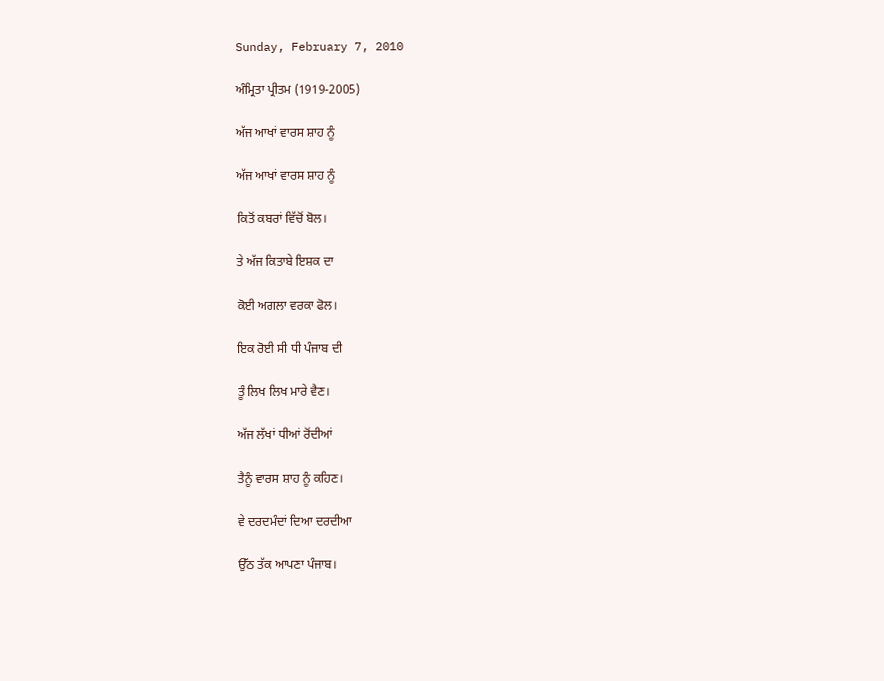Sunday, February 7, 2010

ਅੰਮ੍ਰਿਤਾ ਪ੍ਰੀਤਮ (1919-2005)

ਅੱਜ ਆਖਾਂ ਵਾਰਸ ਸ਼ਾਹ ਨੂੰ

ਅੱਜ ਆਖਾਂ ਵਾਰਸ ਸ਼ਾਹ ਨੂੰ

ਕਿਤੋਂ ਕਬਰਾਂ ਵਿੱਚੋਂ ਬੋਲ।

ਤੇ ਅੱਜ ਕਿਤਾਬੇ ਇਸ਼ਕ ਦਾ

ਕੋਈ ਅਗਲਾ ਵਰਕਾ ਫੋਲ।

ਇਕ ਰੋਈ ਸੀ ਧੀ ਪੰਜਾਬ ਦੀ

ਤੂੰ ਲਿਖ ਲਿਖ ਮਾਰੇ ਵੈਣ।

ਅੱਜ ਲੱਖਾਂ ਧੀਆਂ ਰੋਂਦੀਆਂ

ਤੈਨੂੰ ਵਾਰਸ ਸ਼ਾਹ ਨੂੰ ਕਹਿਣ।

ਵੇ ਦਰਦਮੰਦਾਂ ਦਿਆ ਦਰਦੀਆ

ਉੱਠ ਤੱਕ ਆਪਣਾ ਪੰਜਾਬ।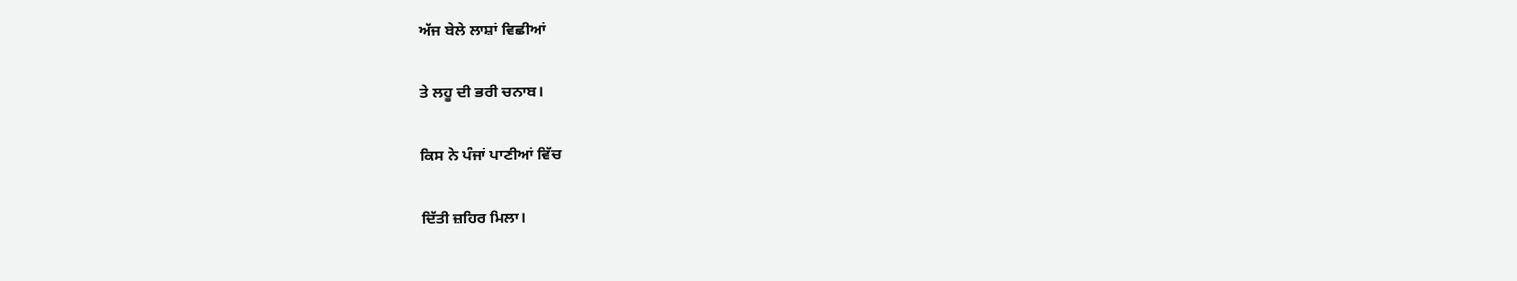ਅੱਜ ਬੇਲੇ ਲਾਸ਼ਾਂ ਵਿਛੀਆਂ

ਤੇ ਲਹੂ ਦੀ ਭਰੀ ਚਨਾਬ।

ਕਿਸ ਨੇ ਪੰਜਾਂ ਪਾਣੀਆਂ ਵਿੱਚ

ਦਿੱਤੀ ਜ਼ਹਿਰ ਮਿਲਾ।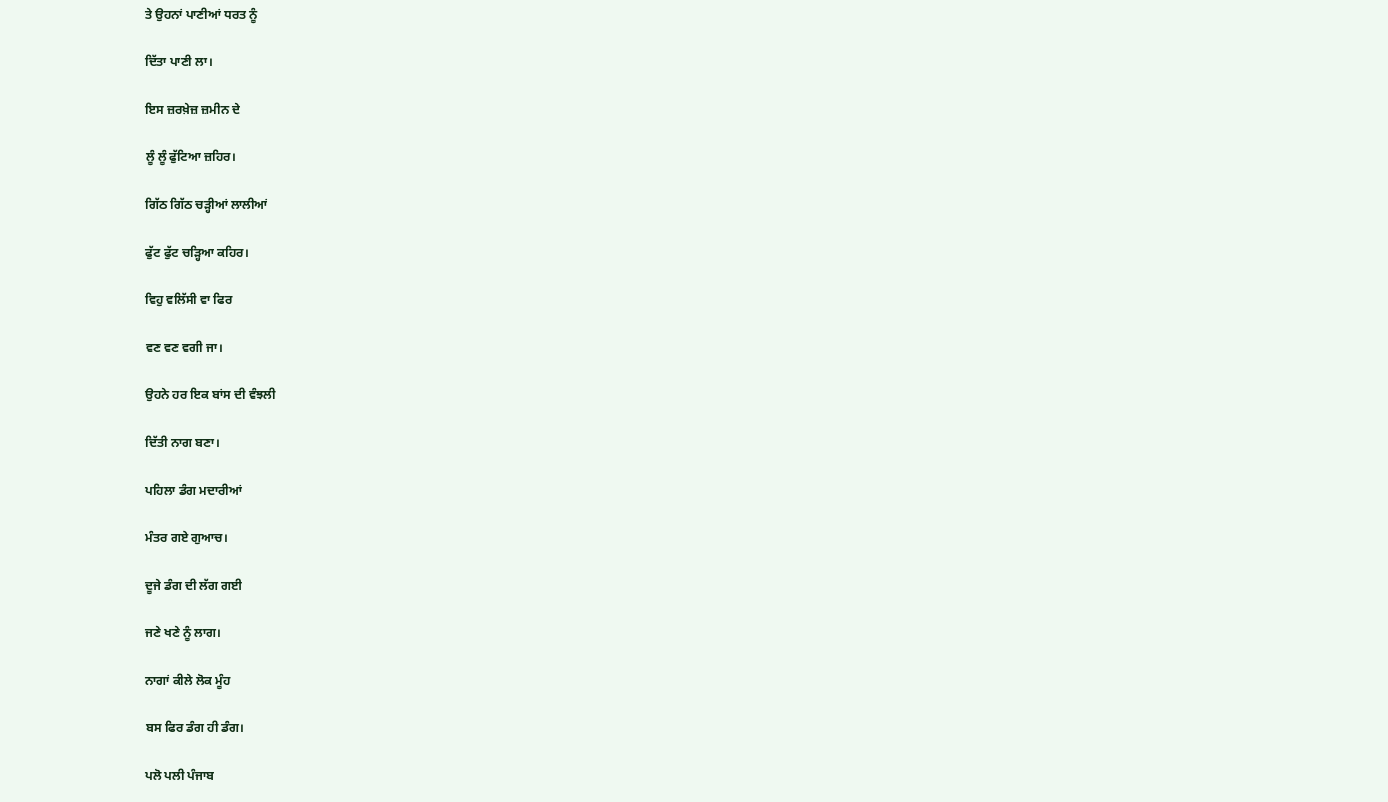ਤੇ ਉਹਨਾਂ ਪਾਣੀਆਂ ਧਰਤ ਨੂੰ

ਦਿੱਤਾ ਪਾਣੀ ਲਾ।

ਇਸ ਜ਼ਰਖ਼ੇਜ਼ ਜ਼ਮੀਨ ਦੇ

ਲੂੰ ਲੂੰ ਫੁੱਟਿਆ ਜ਼ਹਿਰ।

ਗਿੱਠ ਗਿੱਠ ਚੜ੍ਹੀਆਂ ਲਾਲੀਆਂ

ਫੁੱਟ ਫੁੱਟ ਚੜ੍ਹਿਆ ਕਹਿਰ।

ਵਿਹੁ ਵਲਿੱਸੀ ਵਾ ਫਿਰ

ਵਣ ਵਣ ਵਗੀ ਜਾ।

ਉਹਨੇ ਹਰ ਇਕ ਬਾਂਸ ਦੀ ਵੰਝਲੀ

ਦਿੱਤੀ ਨਾਗ ਬਣਾ।

ਪਹਿਲਾ ਡੰਗ ਮਦਾਰੀਆਂ

ਮੰਤਰ ਗਏ ਗੁਆਚ।

ਦੂਜੇ ਡੰਗ ਦੀ ਲੱਗ ਗਈ

ਜਣੇ ਖਣੇ ਨੂੰ ਲਾਗ।

ਨਾਗਾਂ ਕੀਲੇ ਲੋਕ ਮੂੰਹ

ਬਸ ਫਿਰ ਡੰਗ ਹੀ ਡੰਗ।

ਪਲੋ ਪਲੀ ਪੰਜਾਬ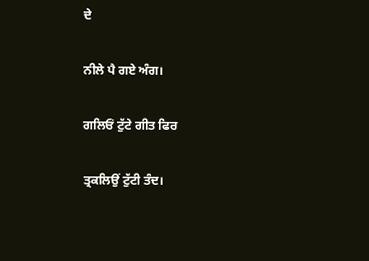ਦੇ

ਨੀਲੇ ਪੈ ਗਏ ਅੰਗ।

ਗਲਿਓਂ ਟੁੱਟੇ ਗੀਤ ਫਿਰ

ਤ੍ਰਕਲਿਉਂ ਟੁੱਟੀ ਤੰਦ।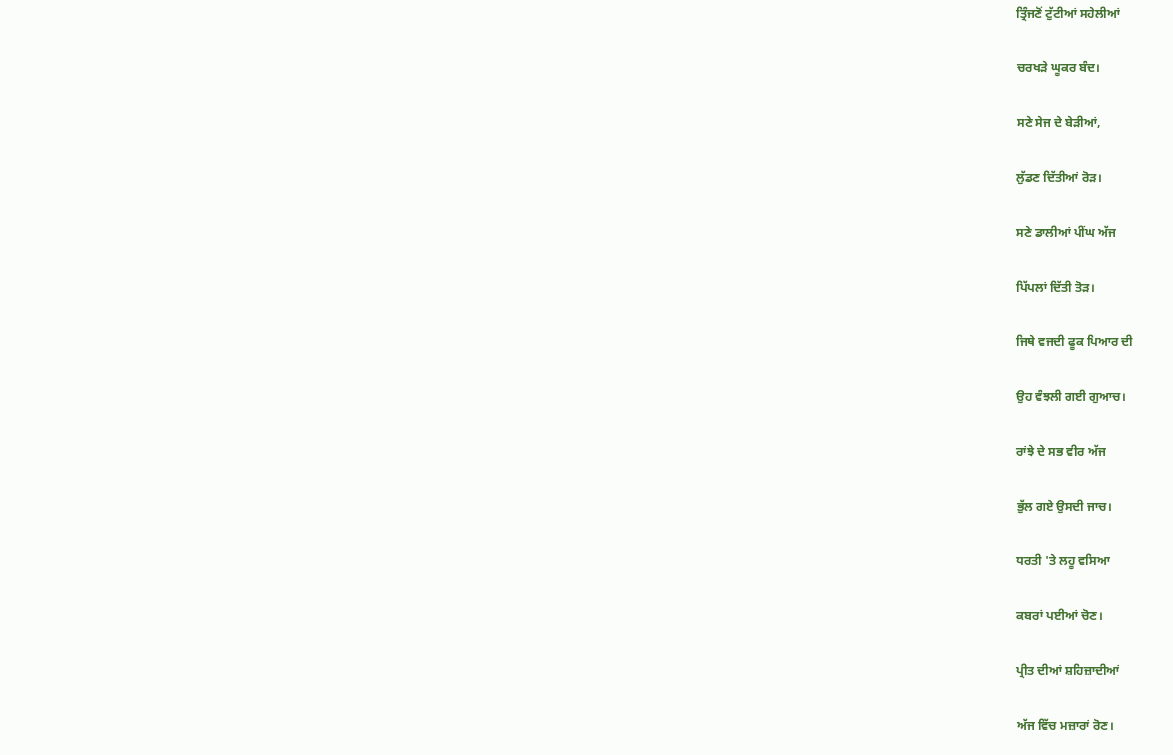ਤ੍ਰਿੰਜਣੋਂ ਟੁੱਟੀਆਂ ਸਹੇਲੀਆਂ

ਚਰਖੜੇ ਘੂਕਰ ਬੰਦ।

ਸਣੇ ਸੇਜ ਦੇ ਬੇੜੀਆਂ,

ਲੁੱਡਣ ਦਿੱਤੀਆਂ ਰੋੜ।

ਸਣੇ ਡਾਲੀਆਂ ਪੀਂਘ ਅੱਜ

ਪਿੱਪਲਾਂ ਦਿੱਤੀ ਤੋੜ।

ਜਿਥੇ ਵਜਦੀ ਫੂਕ ਪਿਆਰ ਦੀ

ਉਹ ਵੰਝਲੀ ਗਈ ਗੁਆਚ।

ਰਾਂਝੇ ਦੇ ਸਭ ਵੀਰ ਅੱਜ

ਭੁੱਲ ਗਏ ਉਸਦੀ ਜਾਚ।

ਧਰਤੀ 'ਤੇ ਲਹੂ ਵਸਿਆ

ਕਬਰਾਂ ਪਈਆਂ ਚੋਣ।

ਪ੍ਰੀਤ ਦੀਆਂ ਸ਼ਹਿਜ਼ਾਦੀਆਂ

ਅੱਜ ਵਿੱਚ ਮਜ਼ਾਰਾਂ ਰੋਣ।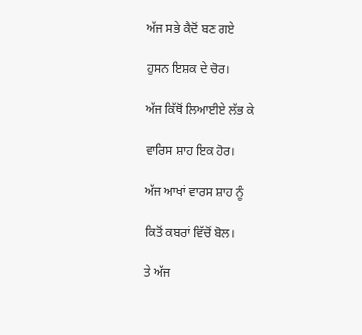ਅੱਜ ਸਭੇ ਕੈਦੋਂ ਬਣ ਗਏ

ਹੁਸਨ ਇਸ਼ਕ ਦੇ ਚੋਰ।

ਅੱਜ ਕਿੱਥੋਂ ਲਿਆਈਏ ਲੱਭ ਕੇ

ਵਾਰਿਸ ਸ਼ਾਹ ਇਕ ਹੋਰ।

ਅੱਜ ਆਖਾਂ ਵਾਰਸ ਸ਼ਾਹ ਨੂੰ

ਕਿਤੋਂ ਕਬਰਾਂ ਵਿੱਚੋਂ ਬੋਲ।

ਤੇ ਅੱਜ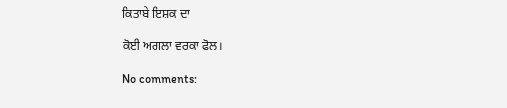ਕਿਤਾਬੇ ਇਸ਼ਕ ਦਾ

ਕੋਈ ਅਗਲਾ ਵਰਕਾ ਫੋਲ।

No comments: